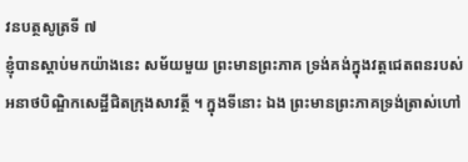វនបត្ថសូត្រទី ៧
ខ្ញុំបានស្តាប់មកយ៉ាងនេះ សម័យមួយ ព្រះមានព្រះភាគ ទ្រង់គង់ក្នុងវត្តជេតពនរបស់អនាថបិណ្ឌិកសេដ្ឋីជិតក្រុងសាវត្ថី ។ ក្នុងទីនោះ ឯង ព្រះមានព្រះភាគទ្រង់ត្រាស់ហៅ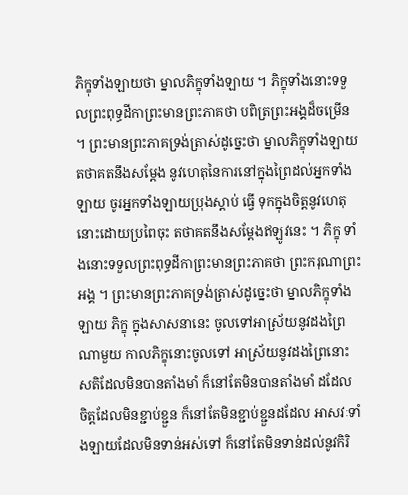ភិក្ខុទាំងឡាយថា ម្នាលភិក្ខុទាំងឡាយ ។ ភិក្ខុទាំងនោះទទួលព្រះពុទ្ធដីកាព្រះមានព្រះភាគថា បពិត្រព្រះអង្គដ៏ចម្រើន ។ ព្រះមានព្រះភាគទ្រង់ត្រាស់ដូច្នេះថា ម្នាលភិក្ខុទាំងឡាយ តថាគតនឹងសម្តែង នូវហេតុនៃការនៅក្នុងព្រៃដល់អ្នកទាំងឡាយ ចូរអ្នកទាំងឡាយប្រុងស្តាប់ ធ្វើ ទុកក្នុងចិត្តនូវហេតុនោះដោយប្រពៃចុះ តថាគតនឹងសម្តែងឥឡូវនេះ ។ ភិក្ខុ ទាំងនោះទទួលព្រះពុទ្ធដីកាព្រះមានព្រះភាគថា ព្រះករុណាព្រះអង្គ ។ ព្រះមានព្រះភាគទ្រង់ត្រាស់ដូច្នេះថា ម្នាលភិក្ខុទាំងឡាយ ភិក្ខុ ក្នុងសាសនានេះ ចូលទៅអាស្រ័យនូវដងព្រៃណាមួយ កាលភិក្ខុនោះចូលទៅ អាស្រ័យនូវដងព្រៃនោះ សតិដែលមិនបានតាំងមាំ ក៏នៅតែមិនបានតាំងមាំ ដដែល ចិត្តដែលមិនខ្ជាប់ខ្ជួន ក៏នៅតែមិនខ្ជាប់ខ្ជួនដដែល អាសវៈទាំងឡាយដែលមិនទាន់អស់ទៅ ក៏នៅតែមិនទាន់ដល់នូវកិរិ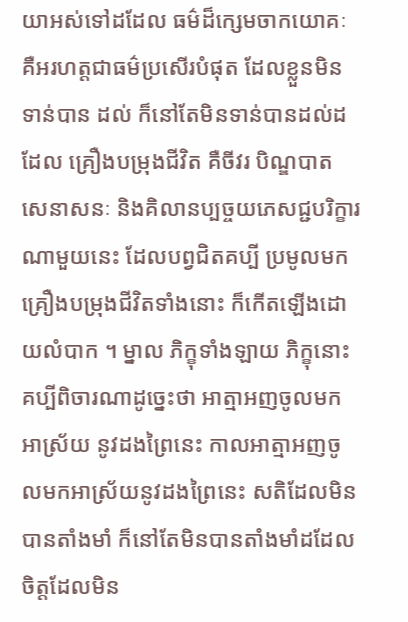យាអស់ទៅដដែល ធម៌ដ៏ក្សេមចាកយោគៈ គឺអរហត្តជាធម៌ប្រសើរបំផុត ដែលខ្លួនមិនទាន់បាន ដល់ ក៏នៅតែមិនទាន់បានដល់ដដែល គ្រឿងបម្រុងជីវិត គឺចីវរ បិណ្ឌបាត សេនាសនៈ និងគិលានប្បច្ចយភេសជ្ជបរិក្ខារណាមួយនេះ ដែលបព្វជិតគប្បី ប្រមូលមក គ្រឿងបម្រុងជីវិតទាំងនោះ ក៏កើតឡើងដោយលំបាក ។ ម្នាល ភិក្ខុទាំងឡាយ ភិក្ខុនោះគប្បីពិចារណាដូច្នេះថា អាត្មាអញចូលមកអាស្រ័យ នូវដងព្រៃនេះ កាលអាត្មាអញចូលមកអាស្រ័យនូវដងព្រៃនេះ សតិដែលមិន បានតាំងមាំ ក៏នៅតែមិនបានតាំងមាំដដែល ចិត្តដែលមិន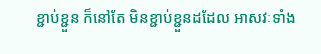ខ្ជាប់ខ្ជួន ក៏នៅតែ មិនខ្ជាប់ខ្ជួនដដែល អាសវៈទាំង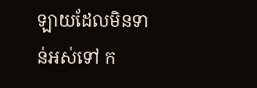ឡាយដែលមិនទាន់អស់ទៅ ក